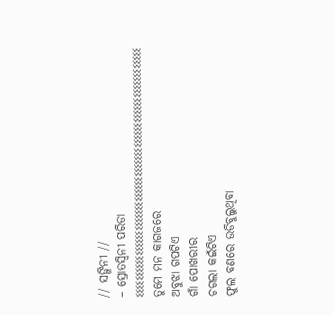// ସଙ୍ଗିନୀ //
– ସ୍ରୋତସ୍ବିନୀ ପରିଡା
ଽଽଽଽଽଽଽଽଽଽଽଽଽଽଽଽଽଽଽଽଽଽଽଽଽଽଽଽଽଽଽଽଽଽଽଽଽଽଽଽଽଽଽଽଽଽଽଽଽଽଽଽଽଽଽଽଽଽଽଽ
ତୁମେ ମନ କାଗଜରେ
ଅବୁଝା ଗପଟିଏ
ଗାଁ ପୋଖରୀର
ଚଗଲା କଇଁଟିଏ
ଫୁଲ ବଣରେ ଉଡିବୁଲୁଥିବା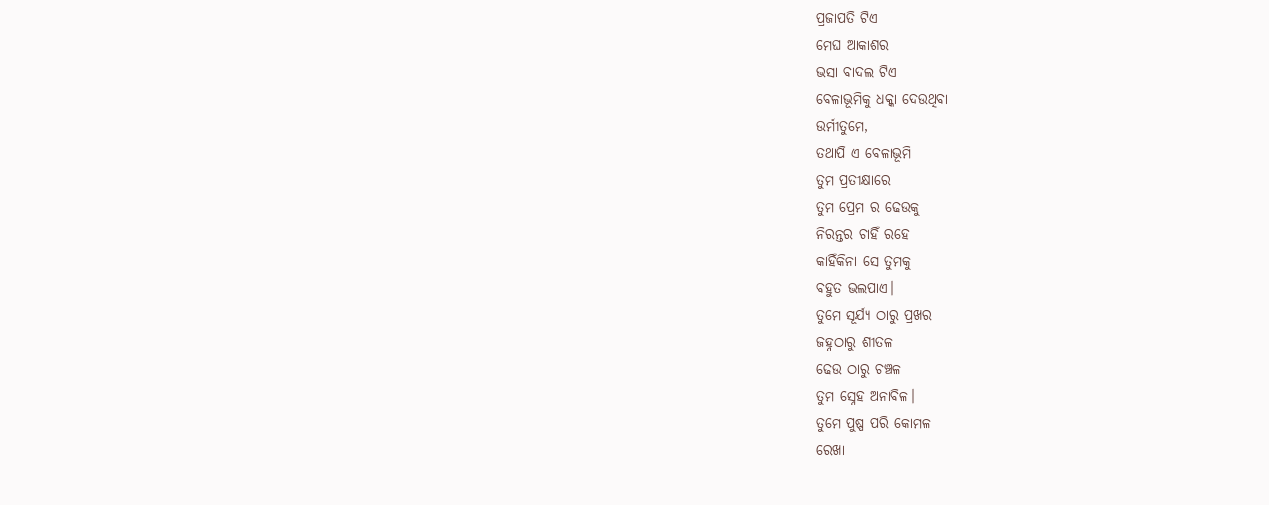ପ୍ରଜାପତି ଟିଏ
ମେଘ ଆକାଶର
ଭସା ବାଦଲ ଟିଏ
ବେଳାଭୂମିକୁ ଧକ୍କା ଦେଉଥିବା
ଉର୍ମୀତୁମେ,
ତଥାପି ଏ ବେଳାଭୂମି
ତୁମ ପ୍ରତୀକ୍ଷାରେ
ତୁମ ପ୍ରେମ ର ଢେଉକୁ
ନିରନ୍ତର ଚାହିଁ ରହେ
କାହିଁକିନା ସେ ତୁମକୁ
ବହୁତ ଭଲପାଏ।
ତୁମେ ସୂର୍ଯ୍ୟ ଠାରୁ ପ୍ରଖର
ଜହ୍ନଠାରୁ ଶୀତଳ
ଢେଉ ଠାରୁ ଚଞ୍ଚଳ
ତୁମ ସ୍ନେହ ଅନାବିଳ।
ତୁମେ ପୁଷ୍ପ ପରି କୋମଳ
ରେଖା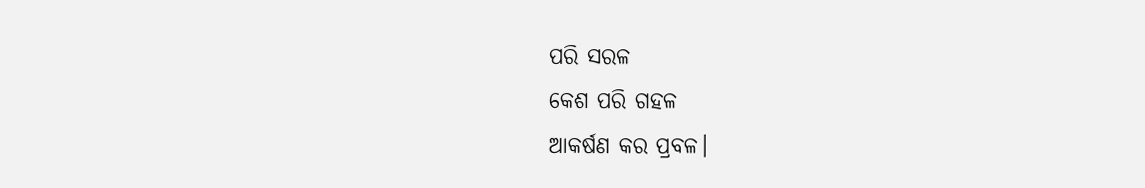ପରି ସରଳ
କେଶ ପରି ଗହଳ
ଆକର୍ଷଣ କର ପ୍ରବଳ।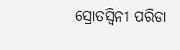ସ୍ରୋତସ୍ବିନୀ ପରିଡା